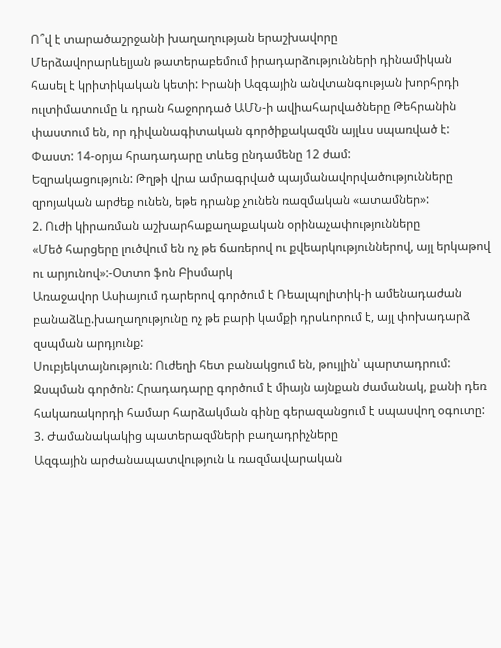Ո՞վ է տարածաշրջանի խաղաղության երաշխավորը
Մերձավորարևելյան թատերաբեմում իրադարձությունների դինամիկան հասել է կրիտիկական կետի: Իրանի Ազգային անվտանգության խորհրդի ուլտիմատումը և դրան հաջորդած ԱՄՆ-ի ավիահարվածները Թեհրանին փաստում են, որ դիվանագիտական գործիքակազմն այլևս սպառված է:
Փաստ: 14-օրյա հրադադարը տևեց ընդամենը 12 ժամ:
Եզրակացություն: Թղթի վրա ամրագրված պայմանավորվածությունները զրոյական արժեք ունեն, եթե դրանք չունեն ռազմական «ատամներ»:
2. Ուժի կիրառման աշխարհաքաղաքական օրինաչափությունները
«Մեծ հարցերը լուծվում են ոչ թե ճառերով ու քվեարկություններով, այլ երկաթով ու արյունով»:-Օտտո ֆոն Բիսմարկ
Առաջավոր Ասիայում դարերով գործում է Ռեալպոլիտիկ-ի ամենադաժան բանաձևը.խաղաղությունը ոչ թե բարի կամքի դրսևորում է, այլ փոխադարձ զսպման արդյունք:
Սուբյեկտայնություն: Ուժեղի հետ բանակցում են, թույլին՝ պարտադրում:
Զսպման գործոն: Հրադադարը գործում է միայն այնքան ժամանակ, քանի դեռ հակառակորդի համար հարձակման գինը գերազանցում է սպասվող օգուտը:
3. Ժամանակակից պատերազմների բաղադրիչները
Ազգային արժանապատվություն և ռազմավարական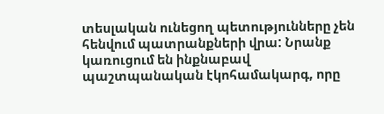տեսլական ունեցող պետությունները չեն հենվում պատրանքների վրա: Նրանք կառուցում են ինքնաբավ պաշտպանական էկոհամակարգ, որը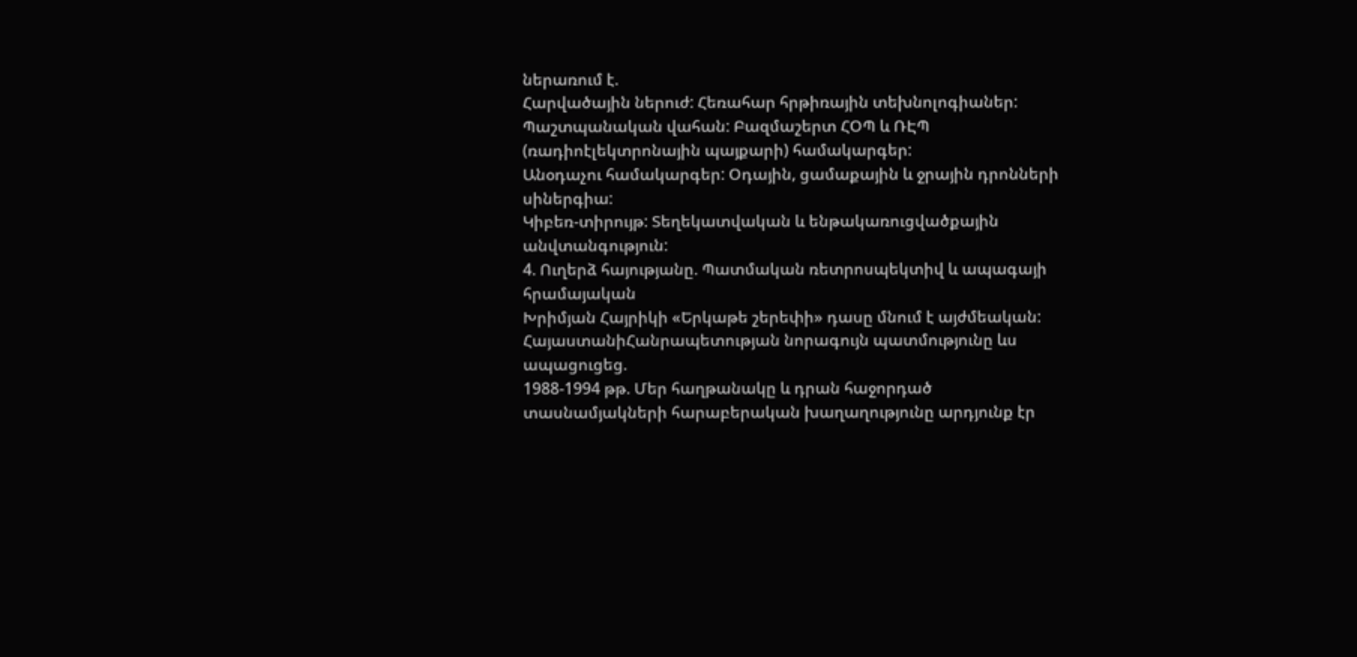ներառում է.
Հարվածային ներուժ: Հեռահար հրթիռային տեխնոլոգիաներ:
Պաշտպանական վահան: Բազմաշերտ ՀՕՊ և ՌԷՊ (ռադիոէլեկտրոնային պայքարի) համակարգեր:
Անօդաչու համակարգեր: Օդային, ցամաքային և ջրային դրոնների սիներգիա:
Կիբեռ-տիրույթ: Տեղեկատվական և ենթակառուցվածքային անվտանգություն:
4. Ուղերձ հայությանը. Պատմական ռետրոսպեկտիվ և ապագայի հրամայական
Խրիմյան Հայրիկի «Երկաթե շերեփի» դասը մնում է այժմեական: ՀայաստանիՀանրապետության նորագույն պատմությունը ևս ապացուցեց.
1988-1994 թթ. Մեր հաղթանակը և դրան հաջորդած տասնամյակների հարաբերական խաղաղությունը արդյունք էր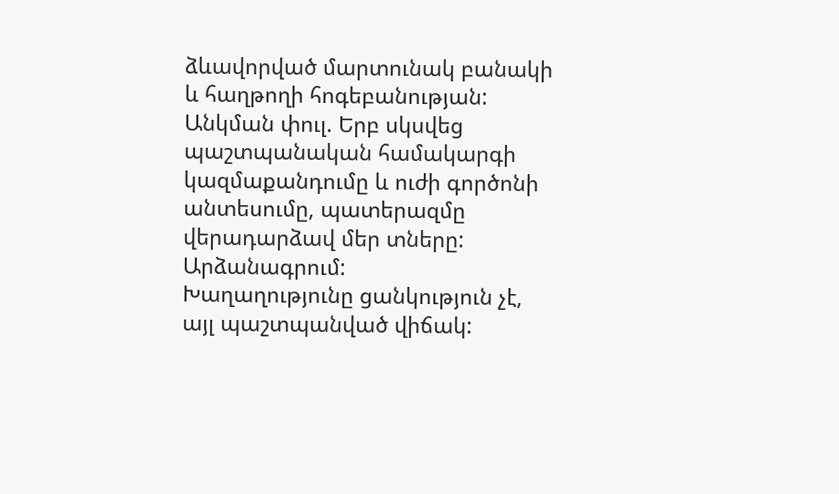ձևավորված մարտունակ բանակի և հաղթողի հոգեբանության:
Անկման փուլ. Երբ սկսվեց պաշտպանական համակարգի կազմաքանդումը և ուժի գործոնի անտեսումը, պատերազմը վերադարձավ մեր տները:
Արձանագրում:
Խաղաղությունը ցանկություն չէ, այլ պաշտպանված վիճակ: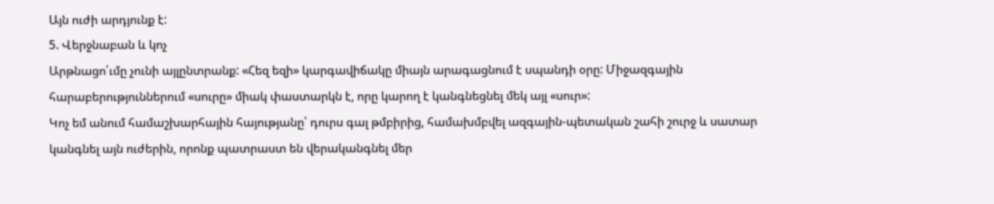Այն ուժի արդյունք է:
5. Վերջնաբան և կոչ
Արթնացո՛ւմը չունի այլընտրանք: «Հեզ եզի» կարգավիճակը միայն արագացնում է սպանդի օրը: Միջազգային հարաբերություններում «սուրը» միակ փաստարկն է, որը կարող է կանգնեցնել մեկ այլ «սուր»:
Կոչ եմ անում համաշխարհային հայությանը՝ դուրս գալ թմբիրից, համախմբվել ազգային-պետական շահի շուրջ և սատար կանգնել այն ուժերին, որոնք պատրաստ են վերականգնել մեր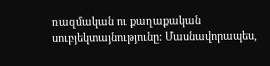ռազմական ու քաղաքական սուբյեկտայնությունը: Մասնավորապես,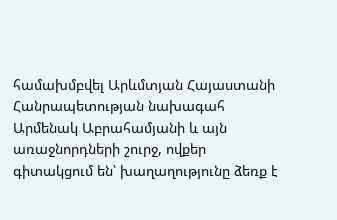համախմբվել Արևմտյան Հայաստանի Հանրապետության նախագահ Արմենակ Աբրահամյանի և այն առաջնորդների շուրջ, ովքեր գիտակցում են՝ խաղաղությունը ձեռք է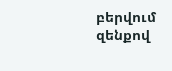բերվում զենքով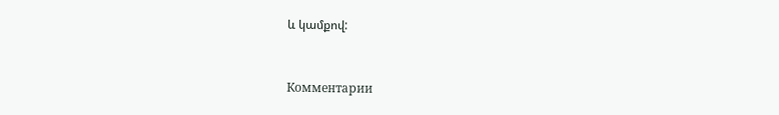և կամքով:


Комментарии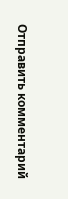Отправить комментарий